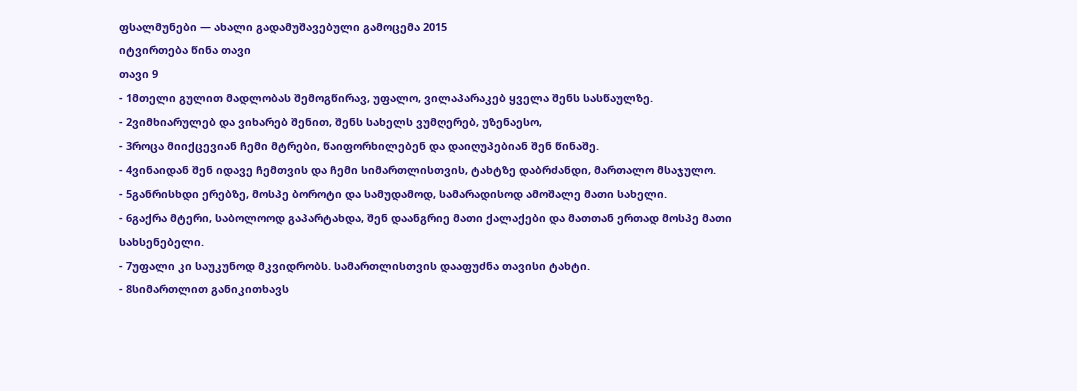ფსალმუნები — ახალი გადამუშავებული გამოცემა 2015
იტვირთება წინა თავი
თავი 9
- 1მთელი გულით მადლობას შემოგწირავ, უფალო, ვილაპარაკებ ყველა შენს სასწაულზე.
- 2ვიმხიარულებ და ვიხარებ შენით, შენს სახელს ვუმღერებ, უზენაესო,
- 3როცა მიიქცევიან ჩემი მტრები, წაიფორხილებენ და დაიღუპებიან შენ წინაშე.
- 4ვინაიდან შენ იდავე ჩემთვის და ჩემი სიმართლისთვის, ტახტზე დაბრძანდი, მართალო მსაჯულო.
- 5განრისხდი ერებზე, მოსპე ბოროტი და სამუდამოდ, სამარადისოდ ამოშალე მათი სახელი.
- 6გაქრა მტერი, საბოლოოდ გაპარტახდა, შენ დაანგრიე მათი ქალაქები და მათთან ერთად მოსპე მათი სახსენებელი.
- 7უფალი კი საუკუნოდ მკვიდრობს. სამართლისთვის დააფუძნა თავისი ტახტი.
- 8სიმართლით განიკითხავს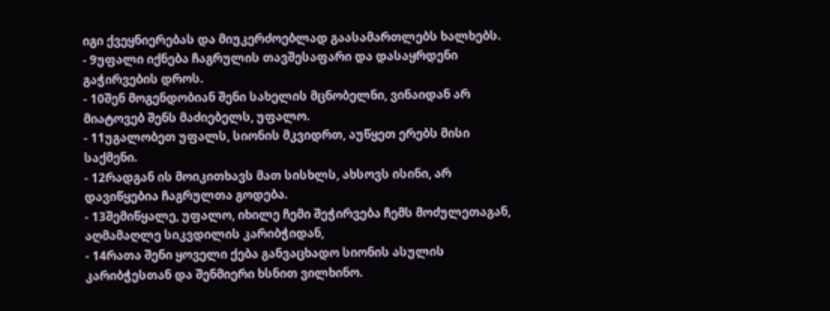იგი ქვეყნიერებას და მიუკერძოებლად გაასამართლებს ხალხებს.
- 9უფალი იქნება ჩაგრულის თავშესაფარი და დასაყრდენი გაჭირვების დროს.
- 10შენ მოგენდობიან შენი სახელის მცნობელნი, ვინაიდან არ მიატოვებ შენს მაძიებელს, უფალო.
- 11უგალობეთ უფალს, სიონის მკვიდრთ, აუწყეთ ერებს მისი საქმენი.
- 12რადგან ის მოიკითხავს მათ სისხლს, ახსოვს ისინი, არ დავიწყებია ჩაგრულთა გოდება.
- 13შემიწყალე, უფალო, იხილე ჩემი შეჭირვება ჩემს მოძულეთაგან, აღმამაღლე სიკვდილის კარიბჭიდან,
- 14რათა შენი ყოველი ქება განვაცხადო სიონის ასულის კარიბჭესთან და შენმიერი ხსნით ვილხინო.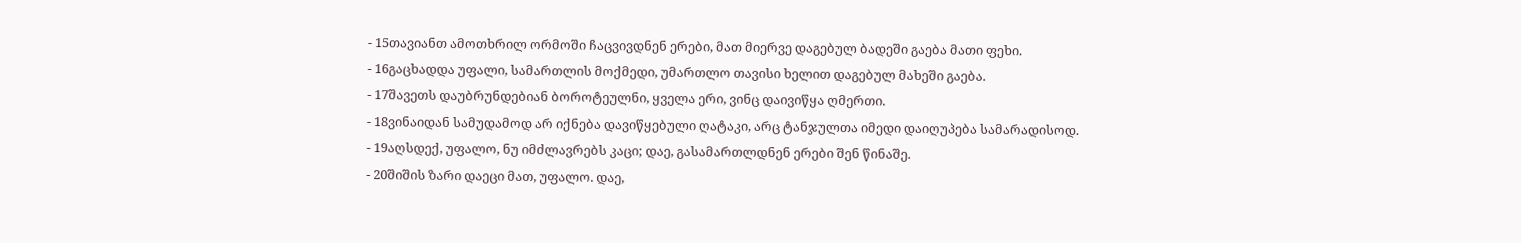- 15თავიანთ ამოთხრილ ორმოში ჩაცვივდნენ ერები, მათ მიერვე დაგებულ ბადეში გაება მათი ფეხი.
- 16გაცხადდა უფალი, სამართლის მოქმედი, უმართლო თავისი ხელით დაგებულ მახეში გაება.
- 17შავეთს დაუბრუნდებიან ბოროტეულნი, ყველა ერი, ვინც დაივიწყა ღმერთი.
- 18ვინაიდან სამუდამოდ არ იქნება დავიწყებული ღატაკი, არც ტანჯულთა იმედი დაიღუპება სამარადისოდ.
- 19აღსდექ, უფალო, ნუ იმძლავრებს კაცი; დაე, გასამართლდნენ ერები შენ წინაშე.
- 20შიშის ზარი დაეცი მათ, უფალო. დაე,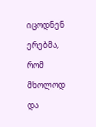იცოდნენ ერებმა, რომ მხოლოდ და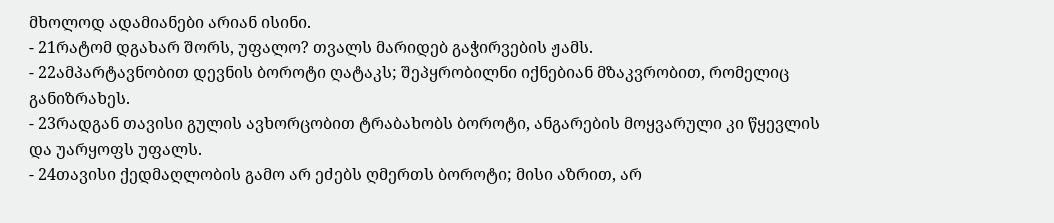მხოლოდ ადამიანები არიან ისინი.
- 21რატომ დგახარ შორს, უფალო? თვალს მარიდებ გაჭირვების ჟამს.
- 22ამპარტავნობით დევნის ბოროტი ღატაკს; შეპყრობილნი იქნებიან მზაკვრობით, რომელიც განიზრახეს.
- 23რადგან თავისი გულის ავხორცობით ტრაბახობს ბოროტი, ანგარების მოყვარული კი წყევლის და უარყოფს უფალს.
- 24თავისი ქედმაღლობის გამო არ ეძებს ღმერთს ბოროტი; მისი აზრით, არ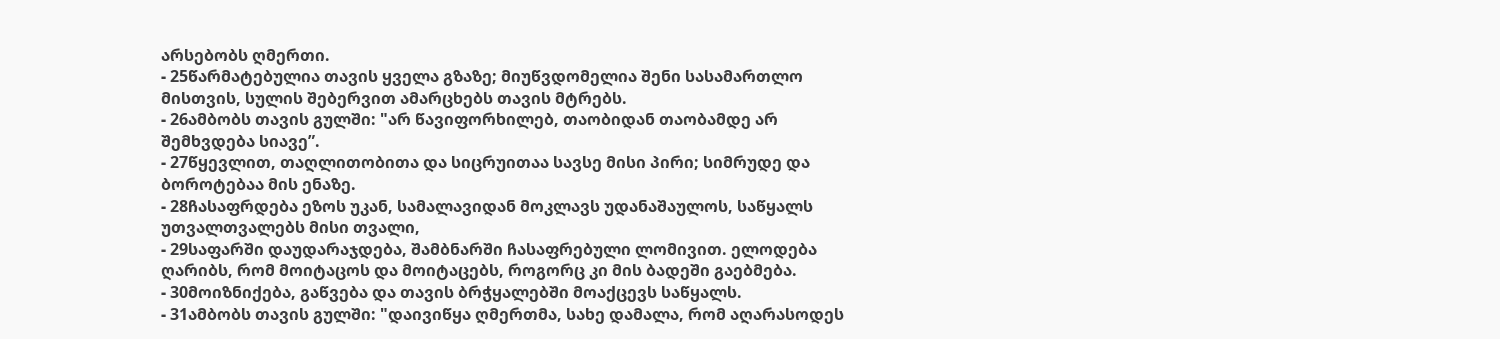არსებობს ღმერთი.
- 25წარმატებულია თავის ყველა გზაზე; მიუწვდომელია შენი სასამართლო მისთვის, სულის შებერვით ამარცხებს თავის მტრებს.
- 26ამბობს თავის გულში: "არ წავიფორხილებ, თაობიდან თაობამდე არ შემხვდება სიავე”.
- 27წყევლით, თაღლითობითა და სიცრუითაა სავსე მისი პირი; სიმრუდე და ბოროტებაა მის ენაზე.
- 28ჩასაფრდება ეზოს უკან, სამალავიდან მოკლავს უდანაშაულოს, საწყალს უთვალთვალებს მისი თვალი,
- 29საფარში დაუდარაჯდება, შამბნარში ჩასაფრებული ლომივით. ელოდება ღარიბს, რომ მოიტაცოს და მოიტაცებს, როგორც კი მის ბადეში გაებმება.
- 30მოიზნიქება, გაწვება და თავის ბრჭყალებში მოაქცევს საწყალს.
- 31ამბობს თავის გულში: "დაივიწყა ღმერთმა, სახე დამალა, რომ აღარასოდეს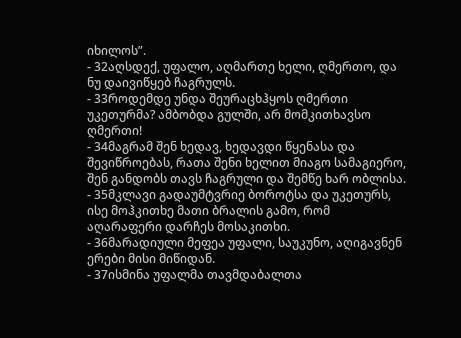იხილოს”.
- 32აღსდექ, უფალო, აღმართე ხელი, ღმერთო, და ნუ დაივიწყებ ჩაგრულს.
- 33როდემდე უნდა შეურაცხჰყოს ღმერთი უკეთურმა? ამბობდა გულში, არ მომკითხავსო ღმერთი!
- 34მაგრამ შენ ხედავ, ხედავდი წყენასა და შევიწროებას, რათა შენი ხელით მიაგო სამაგიერო, შენ განდობს თავს ჩაგრული და შემწე ხარ ობლისა.
- 35მკლავი გადაუმტვრიე ბოროტსა და უკეთურს, ისე მოჰკითხე მათი ბრალის გამო, რომ აღარაფერი დარჩეს მოსაკითხი.
- 36მარადიული მეფეა უფალი, საუკუნო, აღიგავნენ ერები მისი მიწიდან.
- 37ისმინა უფალმა თავმდაბალთა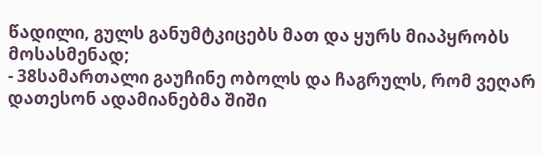წადილი, გულს განუმტკიცებს მათ და ყურს მიაპყრობს მოსასმენად;
- 38სამართალი გაუჩინე ობოლს და ჩაგრულს, რომ ვეღარ დათესონ ადამიანებმა შიში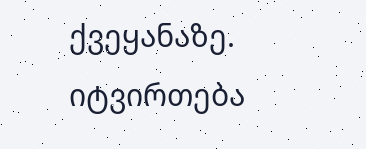ქვეყანაზე.
იტვირთება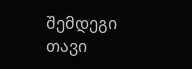შემდეგი თავი